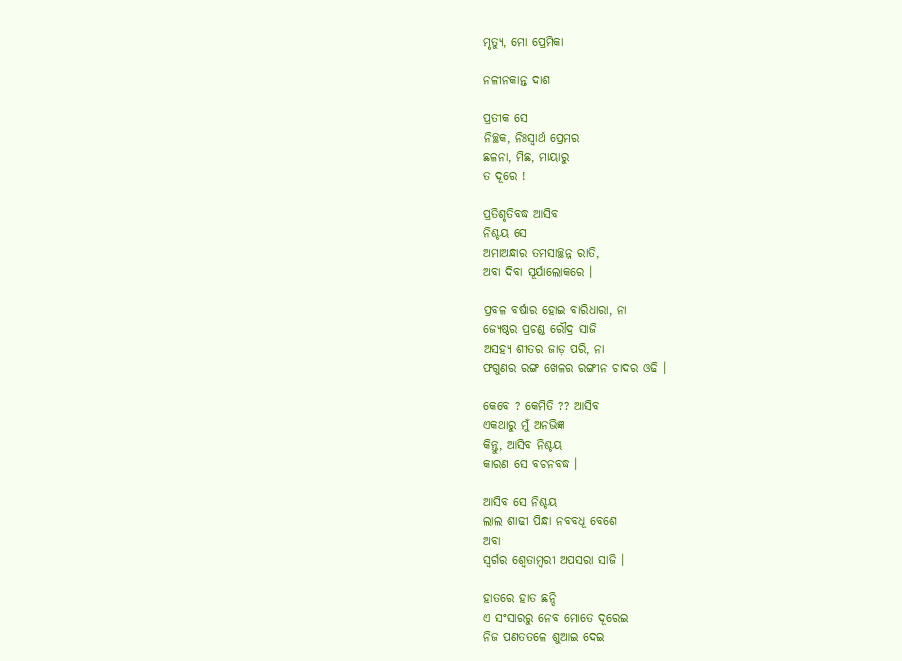ମୃତ୍ୟୁ, ମୋ ପ୍ରେମିକା

ନଳୀନକାନ୍ତ ଦାଶ

ପ୍ରତୀକ ସେ
ନିଚ୍ଛକ, ନିଃସ୍ୱାର୍ଥ ପ୍ରେମର
ଛଳନା, ମିଛ, ମାୟାରୁ
ତ ଦୂରେ !

ପ୍ରତିଶୃତିବଦ୍ଧ ଆସିବ
ନିଶ୍ଚୟ ସେ
ଅମାଅନ୍ଧାର ତମସାଚ୍ଛନ୍ନ ରାତି,
ଅବା ଦିବା ସୂର୍ଯାଲୋକରେ ।

ପ୍ରବଳ ବର୍ଷାର ହୋଇ ବାରିଧାରା, ନା
ଜ୍ୟେଷ୍ଠର ପ୍ରଚଣ୍ଡ ରୌଦ୍ର ସାଜି
ଅସହ୍ୟ ଶୀତର ଜାଡ଼ ପରି, ନା
ଫଗୁଣର ରଙ୍ଗ ଖେଳର ରଙ୍ଗୀନ ଚାଦର ଓଢି ।

କେବେ ? କେମିତି ?? ଆସିବ
ଏକଥାରୁ ମୁଁ ଅନଭିଜ୍ଞ
କିନ୍ତୁ, ଆସିବ ନିଶ୍ଚୟ
କାରଣ ସେ ବଚନବଦ୍ଧ ।

ଆସିବ ସେ ନିଶ୍ଚୟ
ଲାଲ ଶାଢୀ ପିନ୍ଧା ନବବଧୂ ବେଶେ
ଅବା
ସ୍ୱର୍ଗର ଶ୍ୱେତାମ୍ବରୀ ଅପସରା ସାଜି ।

ହାତରେ ହାତ ଛନ୍ଦି
ଏ ସଂସାରରୁ ନେବ ମୋତେ ଦୂରେଇ
ନିଜ ପଣତତଳେ ଶୁଆଇ ଦେଇ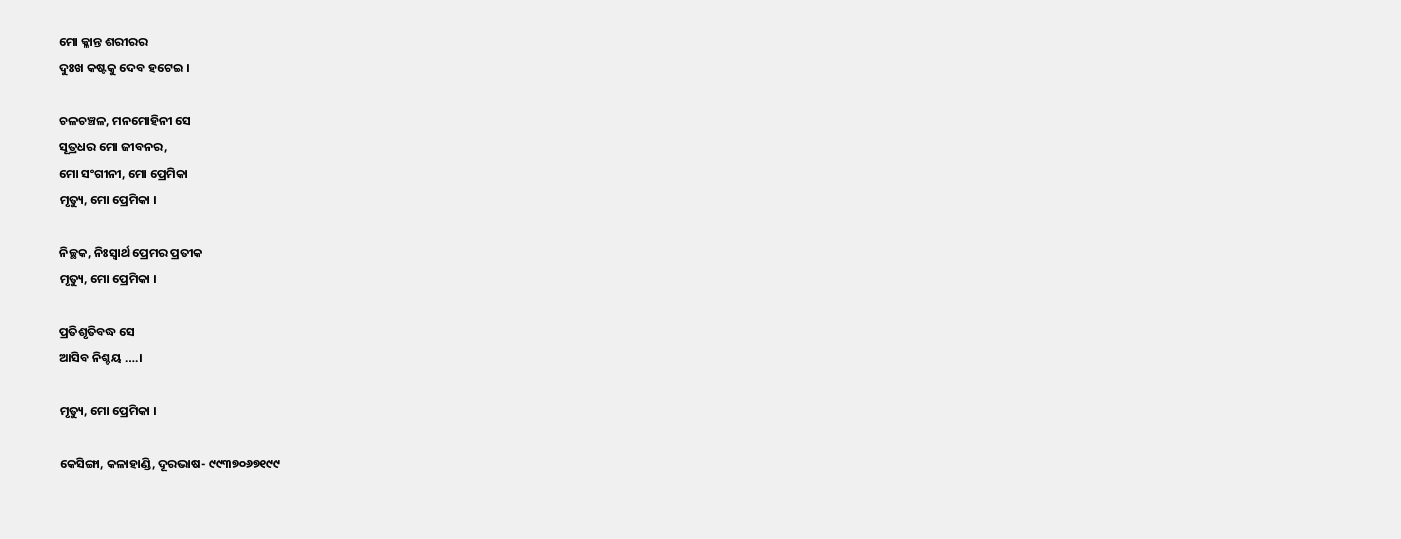ମୋ କ୍ଳାନ୍ତ ଶରୀରର
ଦୁଃଖ କଷ୍ଟକୁ ଦେବ ହଟେଇ ।

ଚଳଚଞ୍ଚଳ, ମନମୋହିନୀ ସେ
ସୂତ୍ରଧର ମୋ ଜୀବନର,
ମୋ ସଂଗୀନୀ, ମୋ ପ୍ରେମିକା
ମୃତ୍ୟୁ, ମୋ ପ୍ରେମିକା ।

ନିଚ୍ଛକ, ନିଃସ୍ୱାର୍ଥ ପ୍ରେମର ପ୍ରତୀକ
ମୃତ୍ୟୁ, ମୋ ପ୍ରେମିକା ।

ପ୍ରତିଶୃତିବଦ୍ଧ ସେ
ଆସିବ ନିଶ୍ଚୟ ….।

ମୃତ୍ୟୁ, ମୋ ପ୍ରେମିକା ।

କେସିଙ୍ଗା, କଳାହାଣ୍ଡି, ଦୂରଭାଷ- ୯୯୩୭୦୬୭୧୯୯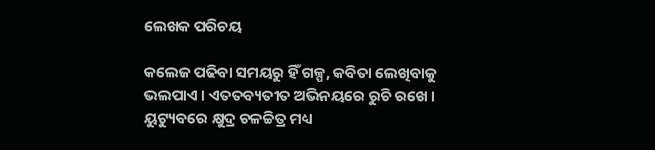ଲେଖକ ପରିଚୟ

କଲେଜ ପଢିବା ସମୟରୁ ହିଁ ଗଳ୍ପ, କବିତା ଲେଖିବାକୁ ଭଲପାଏ । ଏତତବ୍ୟତୀତ ଅଭିନୟରେ ରୁଚି ରଖେ । ୟୁଟ୍ୟୁବରେ କ୍ଷୁଦ୍ର ଚଳଚ୍ଚିତ୍ର ମଧ୍ୟ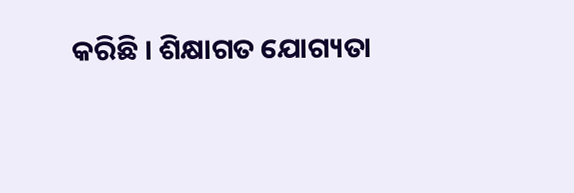କରିଛି । ଶିକ୍ଷାଗତ ଯୋଗ୍ୟତା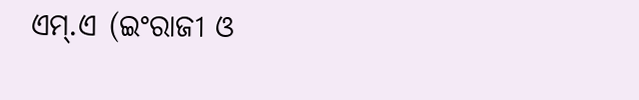ଏମ୍.ଏ (ଇଂରାଜୀ ଓ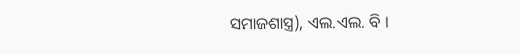ସମାଜଶାସ୍ତ୍ର), ଏଲ.ଏଲ. ବି ।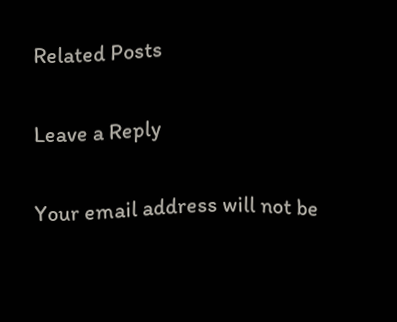Related Posts

Leave a Reply

Your email address will not be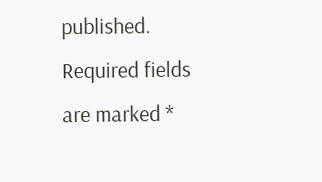published. Required fields are marked *